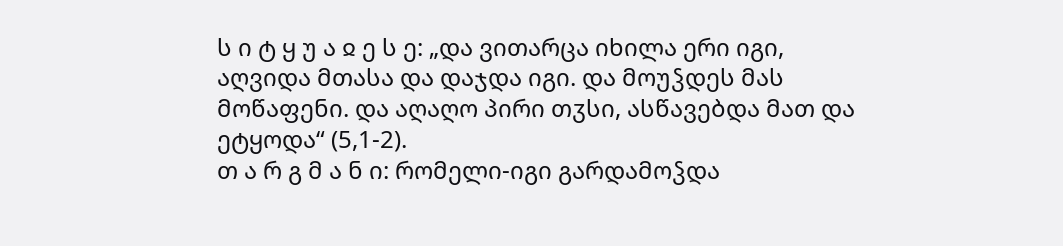ს ი ტ ყ უ ა ჲ ე ს ე: „და ვითარცა იხილა ერი იგი, აღვიდა მთასა და დაჯდა იგი. და მოუჴდეს მას მოწაფენი. და აღაღო პირი თჳსი, ასწავებდა მათ და ეტყოდა“ (5,1-2).
თ ა რ გ მ ა ნ ი: რომელი-იგი გარდამოჴდა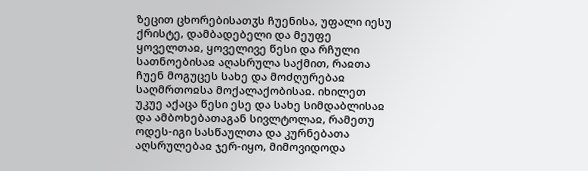ზეცით ცხორებისათჳს ჩუენისა, უფალი იესუ ქრისტე, დამბადებელი და მეუფე ყოველთაჲ, ყოველივე წესი და რჩული სათნოებისაჲ აღასრულა საქმით, რაჲთა ჩუენ მოგუცეს სახე და მოძღურებაჲ საღმრთოჲსა მოქალაქობისაჲ. იხილეთ უკუე აქაცა წესი ესე და სახე სიმდაბლისაჲ და ამბოხებათაგან სივლტოლაჲ, რამეთუ ოდეს-იგი სასწაულთა და კურნებათა აღსრულებაჲ ჯერ-იყო, მიმოვიდოდა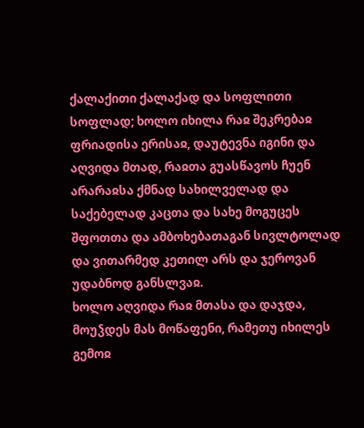ქალაქითი ქალაქად და სოფლითი სოფლად; ხოლო იხილა რაჲ შეკრებაჲ ფრიადისა ერისაჲ, დაუტევნა იგინი და აღვიდა მთად, რაჲთა გუასწავოს ჩუენ არარაჲსა ქმნად სახილველად და საქებელად კაცთა და სახე მოგუცეს შფოთთა და ამბოხებათაგან სივლტოლად და ვითარმედ კეთილ არს და ჯეროვან უდაბნოდ განსლვაჲ.
ხოლო აღვიდა რაჲ მთასა და დაჯდა, მოუჴდეს მას მოწაფენი, რამეთუ იხილეს გემოჲ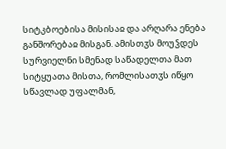სიტკბოებისა მისისაჲ და არღარა ენება განშორებაჲ მისგან. ამისთჳს მოუჴდეს სურვიელნი სმენად საწადელთა მათ სიტყუათა მისთა, რომლისათჳს იწყო სწავლად უფალმან,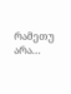რამეთუ არა...